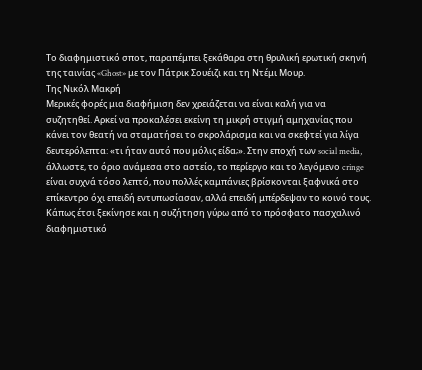Το διαφημιστικό σποτ, παραπέμπει ξεκάθαρα στη θρυλική ερωτική σκηνή της ταινίας «Ghost» με τον Πάτρικ Σουέιζι και τη Ντέμι Μουρ.
Της Νικόλ Μακρή
Μερικές φορές μια διαφήμιση δεν χρειάζεται να είναι καλή για να συζητηθεί. Αρκεί να προκαλέσει εκείνη τη μικρή στιγμή αμηχανίας που κάνει τον θεατή να σταματήσει το σκρολάρισμα και να σκεφτεί για λίγα δευτερόλεπτα: «τι ήταν αυτό που μόλις είδα;». Στην εποχή των social media, άλλωστε, το όριο ανάμεσα στο αστείο, το περίεργο και το λεγόμενο cringe είναι συχνά τόσο λεπτό, που πολλές καμπάνιες βρίσκονται ξαφνικά στο επίκεντρο όχι επειδή εντυπωσίασαν, αλλά επειδή μπέρδεψαν το κοινό τους.
Κάπως έτσι ξεκίνησε και η συζήτηση γύρω από το πρόσφατο πασχαλινό διαφημιστικό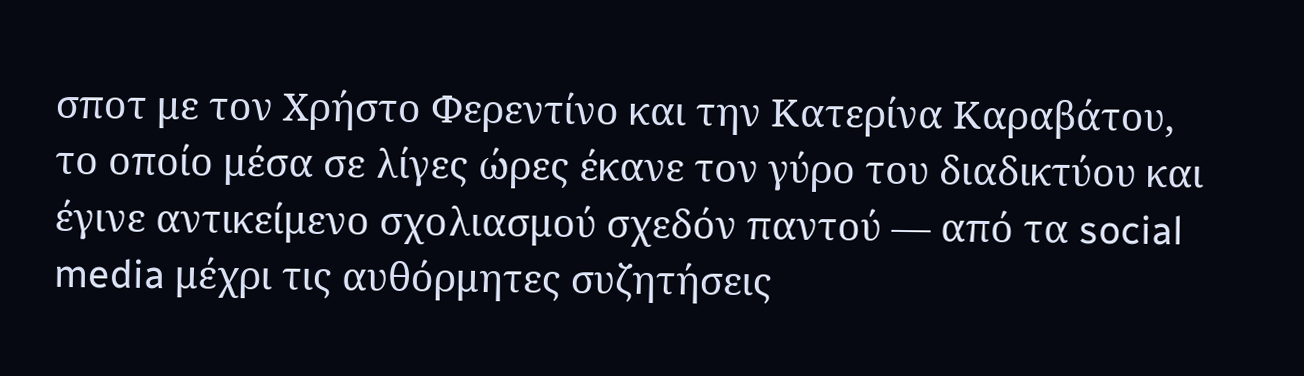σποτ με τον Χρήστο Φερεντίνο και την Κατερίνα Καραβάτου, το οποίο μέσα σε λίγες ώρες έκανε τον γύρο του διαδικτύου και έγινε αντικείμενο σχολιασμού σχεδόν παντού — από τα social media μέχρι τις αυθόρμητες συζητήσεις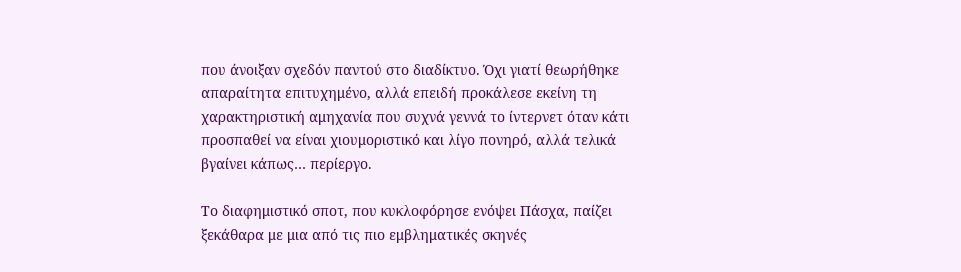που άνοιξαν σχεδόν παντού στο διαδίκτυο. Όχι γιατί θεωρήθηκε απαραίτητα επιτυχημένο, αλλά επειδή προκάλεσε εκείνη τη χαρακτηριστική αμηχανία που συχνά γεννά το ίντερνετ όταν κάτι προσπαθεί να είναι χιουμοριστικό και λίγο πονηρό, αλλά τελικά βγαίνει κάπως… περίεργο.

Το διαφημιστικό σποτ, που κυκλοφόρησε ενόψει Πάσχα, παίζει ξεκάθαρα με μια από τις πιο εμβληματικές σκηνές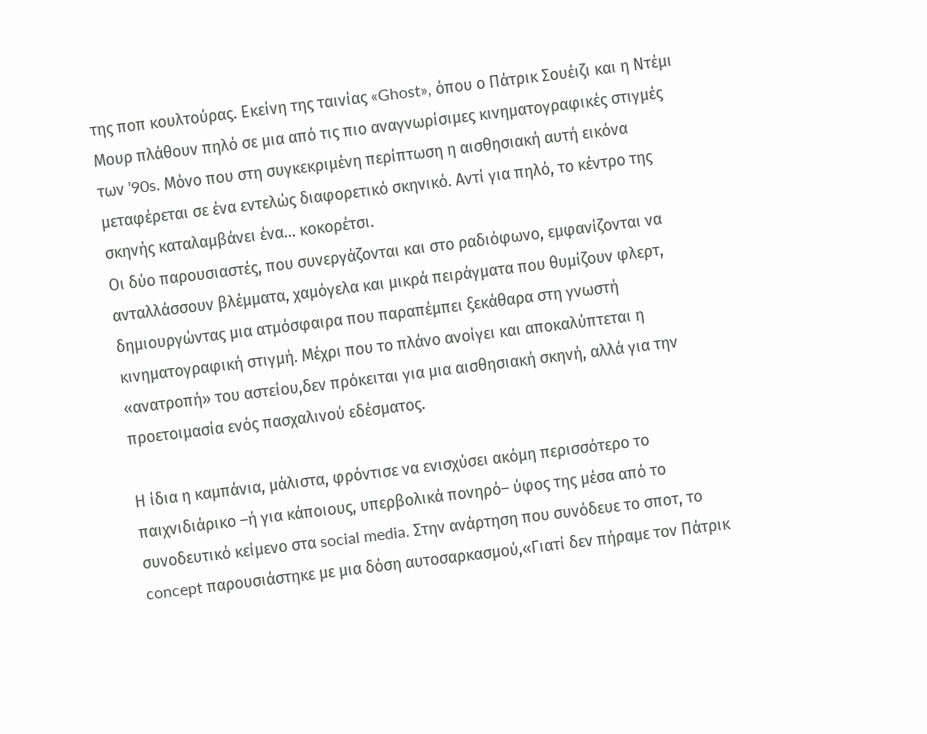της ποπ κουλτούρας. Εκείνη της ταινίας «Ghost», όπου ο Πάτρικ Σουέιζι και η Ντέμι Μουρ πλάθουν πηλό σε μια από τις πιο αναγνωρίσιμες κινηματογραφικές στιγμές των ’90s. Μόνο που στη συγκεκριμένη περίπτωση η αισθησιακή αυτή εικόνα μεταφέρεται σε ένα εντελώς διαφορετικό σκηνικό. Αντί για πηλό, το κέντρο της σκηνής καταλαμβάνει ένα… κοκορέτσι.
Οι δύο παρουσιαστές, που συνεργάζονται και στο ραδιόφωνο, εμφανίζονται να ανταλλάσσουν βλέμματα, χαμόγελα και μικρά πειράγματα που θυμίζουν φλερτ, δημιουργώντας μια ατμόσφαιρα που παραπέμπει ξεκάθαρα στη γνωστή κινηματογραφική στιγμή. Μέχρι που το πλάνο ανοίγει και αποκαλύπτεται η «ανατροπή» του αστείου,δεν πρόκειται για μια αισθησιακή σκηνή, αλλά για την προετοιμασία ενός πασχαλινού εδέσματος.

Η ίδια η καμπάνια, μάλιστα, φρόντισε να ενισχύσει ακόμη περισσότερο το παιχνιδιάρικο –ή για κάποιους, υπερβολικά πονηρό– ύφος της μέσα από το συνοδευτικό κείμενο στα social media. Στην ανάρτηση που συνόδευε το σποτ, το concept παρουσιάστηκε με μια δόση αυτοσαρκασμού,«Γιατί δεν πήραμε τον Πάτρικ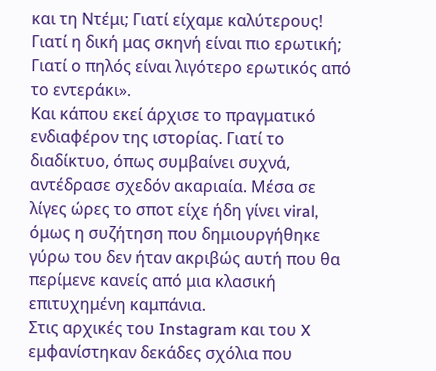και τη Ντέμι; Γιατί είχαμε καλύτερους! Γιατί η δική μας σκηνή είναι πιο ερωτική; Γιατί ο πηλός είναι λιγότερο ερωτικός από το εντεράκι».
Και κάπου εκεί άρχισε το πραγματικό ενδιαφέρον της ιστορίας. Γιατί το διαδίκτυο, όπως συμβαίνει συχνά, αντέδρασε σχεδόν ακαριαία. Μέσα σε λίγες ώρες το σποτ είχε ήδη γίνει viral, όμως η συζήτηση που δημιουργήθηκε γύρω του δεν ήταν ακριβώς αυτή που θα περίμενε κανείς από μια κλασική επιτυχημένη καμπάνια.
Στις αρχικές του Instagram και του X εμφανίστηκαν δεκάδες σχόλια που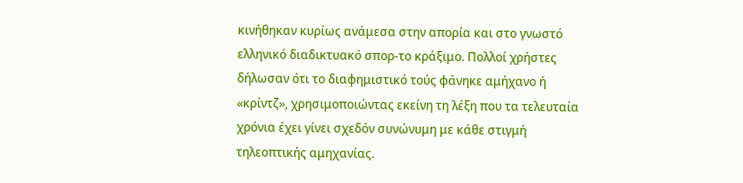κινήθηκαν κυρίως ανάμεσα στην απορία και στο γνωστό ελληνικό διαδικτυακό σπορ-το κράξιμο. Πολλοί χρήστες δήλωσαν ότι το διαφημιστικό τούς φάνηκε αμήχανο ή «κρίντζ», χρησιμοποιώντας εκείνη τη λέξη που τα τελευταία χρόνια έχει γίνει σχεδόν συνώνυμη με κάθε στιγμή τηλεοπτικής αμηχανίας.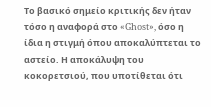Το βασικό σημείο κριτικής δεν ήταν τόσο η αναφορά στο «Ghost», όσο η ίδια η στιγμή όπου αποκαλύπτεται το αστείο. Η αποκάλυψη του κοκορετσιού, που υποτίθεται ότι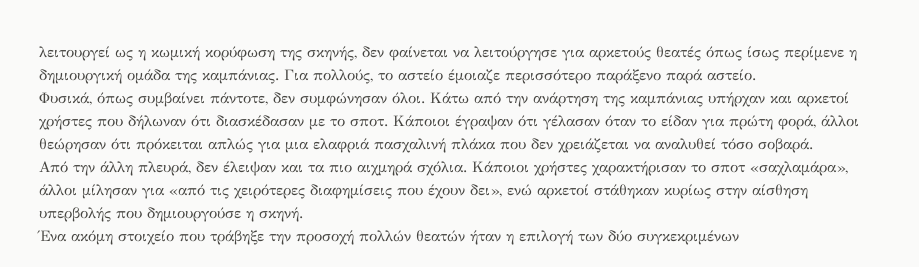λειτουργεί ως η κωμική κορύφωση της σκηνής, δεν φαίνεται να λειτούργησε για αρκετούς θεατές όπως ίσως περίμενε η δημιουργική ομάδα της καμπάνιας. Για πολλούς, το αστείο έμοιαζε περισσότερο παράξενο παρά αστείο.
Φυσικά, όπως συμβαίνει πάντοτε, δεν συμφώνησαν όλοι. Κάτω από την ανάρτηση της καμπάνιας υπήρχαν και αρκετοί χρήστες που δήλωναν ότι διασκέδασαν με το σποτ. Κάποιοι έγραψαν ότι γέλασαν όταν το είδαν για πρώτη φορά, άλλοι θεώρησαν ότι πρόκειται απλώς για μια ελαφριά πασχαλινή πλάκα που δεν χρειάζεται να αναλυθεί τόσο σοβαρά.
Από την άλλη πλευρά, δεν έλειψαν και τα πιο αιχμηρά σχόλια. Κάποιοι χρήστες χαρακτήρισαν το σποτ «σαχλαμάρα», άλλοι μίλησαν για «από τις χειρότερες διαφημίσεις που έχουν δει», ενώ αρκετοί στάθηκαν κυρίως στην αίσθηση υπερβολής που δημιουργούσε η σκηνή.
Ένα ακόμη στοιχείο που τράβηξε την προσοχή πολλών θεατών ήταν η επιλογή των δύο συγκεκριμένων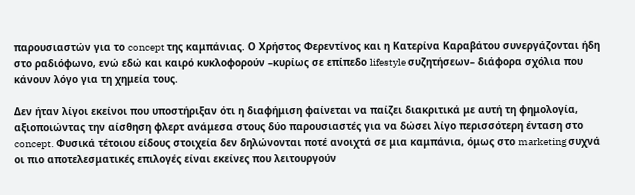παρουσιαστών για το concept της καμπάνιας. Ο Χρήστος Φερεντίνος και η Κατερίνα Καραβάτου συνεργάζονται ήδη στο ραδιόφωνο, ενώ εδώ και καιρό κυκλοφορούν –κυρίως σε επίπεδο lifestyle συζητήσεων– διάφορα σχόλια που κάνουν λόγο για τη χημεία τους.

Δεν ήταν λίγοι εκείνοι που υποστήριξαν ότι η διαφήμιση φαίνεται να παίζει διακριτικά με αυτή τη φημολογία, αξιοποιώντας την αίσθηση φλερτ ανάμεσα στους δύο παρουσιαστές για να δώσει λίγο περισσότερη ένταση στο concept. Φυσικά τέτοιου είδους στοιχεία δεν δηλώνονται ποτέ ανοιχτά σε μια καμπάνια, όμως στο marketing συχνά οι πιο αποτελεσματικές επιλογές είναι εκείνες που λειτουργούν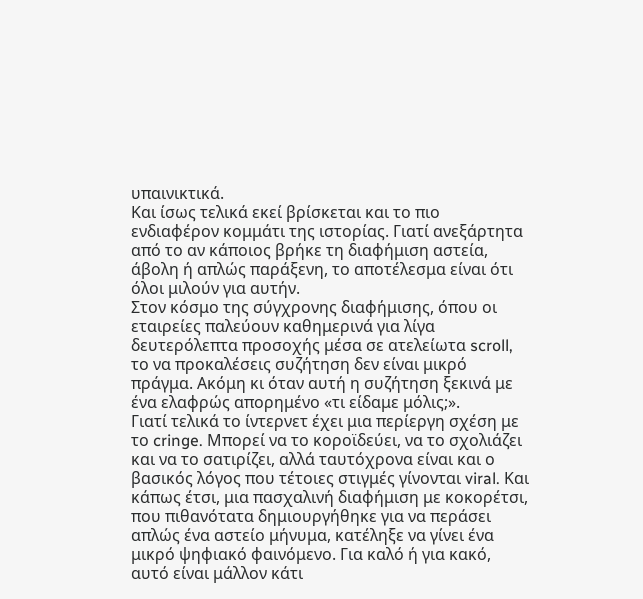υπαινικτικά.
Και ίσως τελικά εκεί βρίσκεται και το πιο ενδιαφέρον κομμάτι της ιστορίας. Γιατί ανεξάρτητα από το αν κάποιος βρήκε τη διαφήμιση αστεία, άβολη ή απλώς παράξενη, το αποτέλεσμα είναι ότι όλοι μιλούν για αυτήν.
Στον κόσμο της σύγχρονης διαφήμισης, όπου οι εταιρείες παλεύουν καθημερινά για λίγα δευτερόλεπτα προσοχής μέσα σε ατελείωτα scroll, το να προκαλέσεις συζήτηση δεν είναι μικρό πράγμα. Ακόμη κι όταν αυτή η συζήτηση ξεκινά με ένα ελαφρώς απορημένο «τι είδαμε μόλις;».
Γιατί τελικά το ίντερνετ έχει μια περίεργη σχέση με το cringe. Μπορεί να το κοροϊδεύει, να το σχολιάζει και να το σατιρίζει, αλλά ταυτόχρονα είναι και ο βασικός λόγος που τέτοιες στιγμές γίνονται viral. Και κάπως έτσι, μια πασχαλινή διαφήμιση με κοκορέτσι, που πιθανότατα δημιουργήθηκε για να περάσει απλώς ένα αστείο μήνυμα, κατέληξε να γίνει ένα μικρό ψηφιακό φαινόμενο. Για καλό ή για κακό, αυτό είναι μάλλον κάτι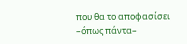που θα το αποφασίσει –όπως πάντα–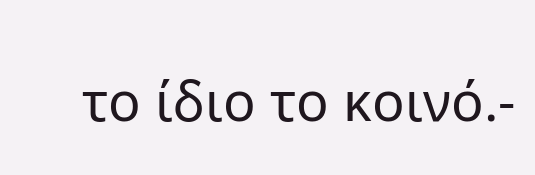το ίδιο το κοινό.-